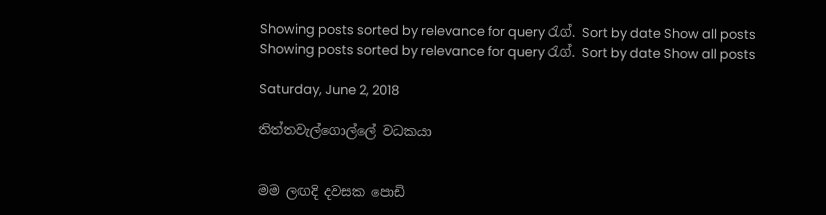Showing posts sorted by relevance for query රැග්. Sort by date Show all posts
Showing posts sorted by relevance for query රැග්. Sort by date Show all posts

Saturday, June 2, 2018

තිත්තවැල්ගොල්ලේ වධකයා


මම ලඟදි දවසක පොඩි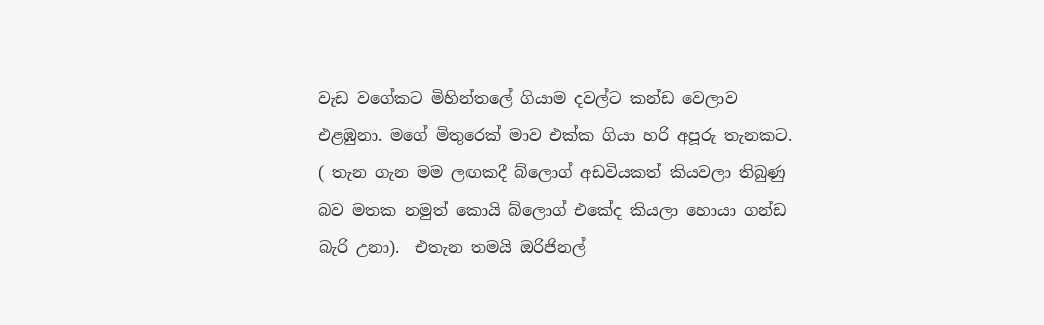වැඩ වගේකට මිහින්තලේ ගියාම දවල්ට කන්ඩ වෙලාව එළඹුනා. මගේ මිතුරෙක් මාව එක්ක ගියා හරි අපූරු තැනකට. ( තැන ගැන මම ලඟකදී බ්ලොග් අඩවියකත් කියවලා තිබුණු බව මතක නමුත් කොයි බ්ලොග් එකේද කියලා හොයා ගන්ඩ බැරි උනා).  එතැන තමයි ඔරිජිනල්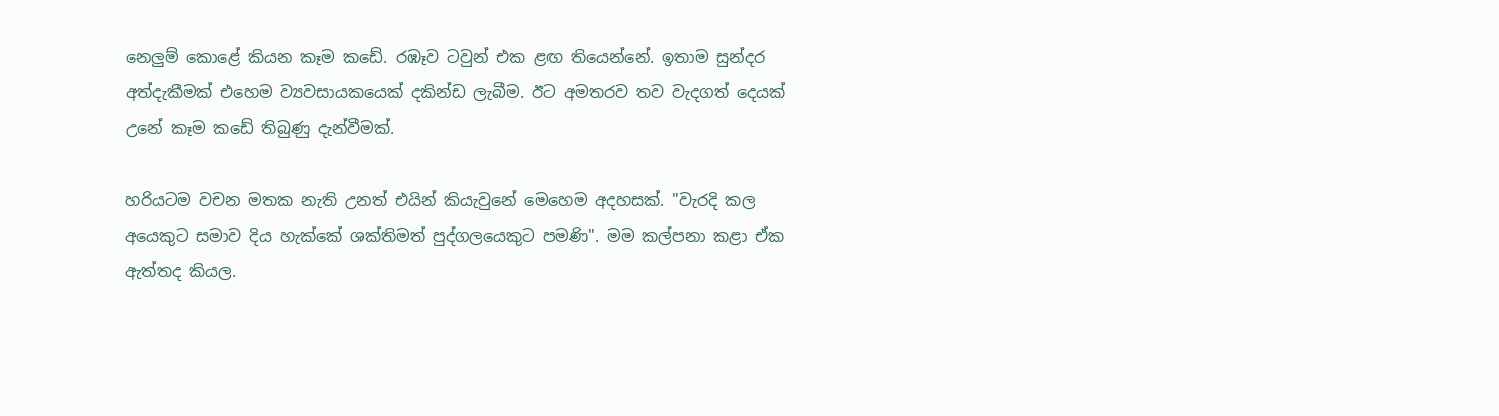නෙලුම් කොළේ කියන කෑම කඩේ. රඹෑව ටවුන් එක ළඟ තියෙන්නේ. ඉතාම සුන්දර අත්දැකීමක් එහෙම ව්‍යවසායකයෙක් දකින්ඩ ලැබීම. ඊට අමතරව තව වැදගත් දෙයක් උනේ කෑම කඩේ තිබුණු දැන්වීමක්.

හරියටම වචන මතක නැති උනත් එයින් කියැවුනේ මෙහෙම අදහසක්. "වැරදි කල අයෙකුට සමාව දිය හැක්කේ ශක්තිමත් පුද්ගලයෙකුට පමණි". මම කල්පනා කළා ඒක ඇත්තද කියල.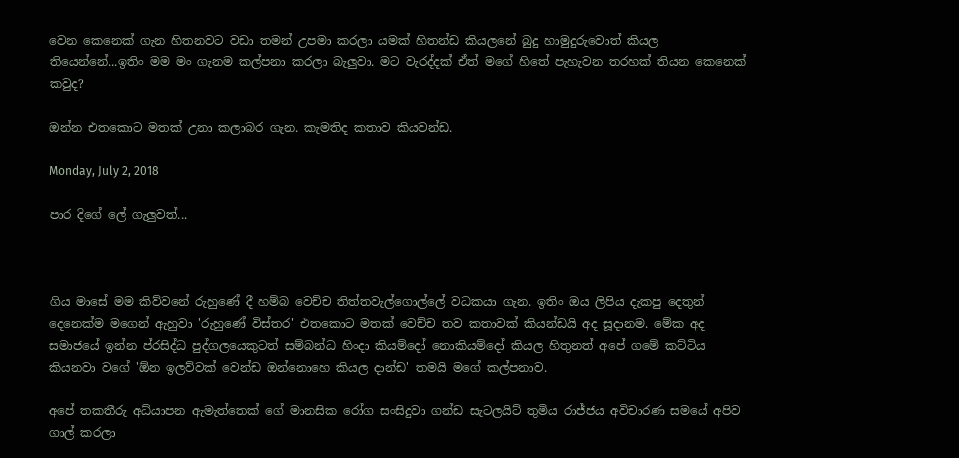වෙන කෙනෙක් ගැන හිතනවට වඩා තමන් උපමා කරලා යමක් හිතන්ඩ කියලනේ බුදු හාමුදුරුවොත් කියල තියෙන්නේ...ඉතිං මම මං ගැනම කල්පනා කරලා බැලුවා. මට වැරද්දක් ඒත් මගේ හිතේ පැහැවන තරහක් තියන කෙනෙක් කවුද?

ඔන්න එතකොට මතක් උනා කලාබර ගැන. කැමතිද කතාව කියවන්ඩ.

Monday, July 2, 2018

පාර දිගේ ලේ ගැලුවත්...



ගිය මාසේ මම කිව්වනේ රුහුණේ දී හම්බ වෙච්ච තිත්තවැල්ගොල්ලේ වධකයා ගැන. ඉතිං ඔය ලිපිය දැකපු දෙතුන් දෙනෙක්ම මගෙන් ඇහුවා 'රුහුණේ විස්තර' එතකොට මතක් වෙච්ච තව කතාවක් කියන්ඩයි අද සූදානම. මේක අද සමාජයේ ඉන්න ප්රසිද්ධ පුද්ගලයෙකුටත් සම්බන්ධ හිංදා කියම්දෝ නොකියම්දෝ කියල හිතුනත් අපේ ගමේ කට්ටිය කියනවා වගේ 'ඕන ඉලව්වක් වෙන්ඩ ඔන්නොහෙ කියල දාන්ඩ' තමයි මගේ කල්පනාව.

අපේ තකතීරු අධ්යාපන ඇමැත්තෙක් ගේ මානසික රෝග සංසිදුවා ගන්ඩ සැටලයිට් තුමිය රාජ්ජය අවිචාරණ සමයේ අපිව ගාල් කරලා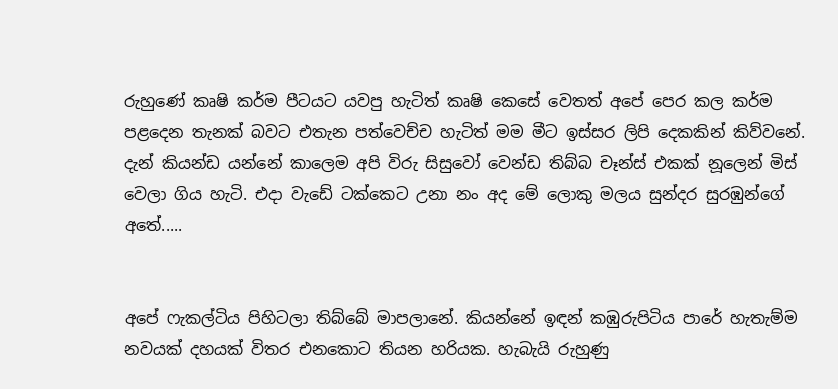රුහුණේ කෘෂි කර්ම පීටයට යවපු හැටිත් කෘෂි කෙසේ වෙතත් අපේ පෙර කල කර්ම පළදෙන තැනක් බවට එතැන පත්වෙච්ච හැටිත් මම මීට ඉස්සර ලිපි දෙකකින් කිව්වනේ. දැන් කියන්ඩ යන්නේ කාලෙම අපි විරු සිසුවෝ වෙන්ඩ තිබ්බ චෑන්ස් එකක් නූලෙන් මිස් වෙලා ගිය හැටි. එදා වැඩේ ටක්කෙට උනා නං අද මේ ලොකු මලය සුන්දර සුරඹුන්ගේ අතේ.....


අපේ ෆැකල්ටිය පිහිටලා තිබ්බේ මාපලානේ. කියන්නේ ඉඳන් කඹුරුපිටිය පාරේ හැතැම්ම නවයක් දහයක් විතර එනකොට තියන හරියක. හැබැයි රුහුණු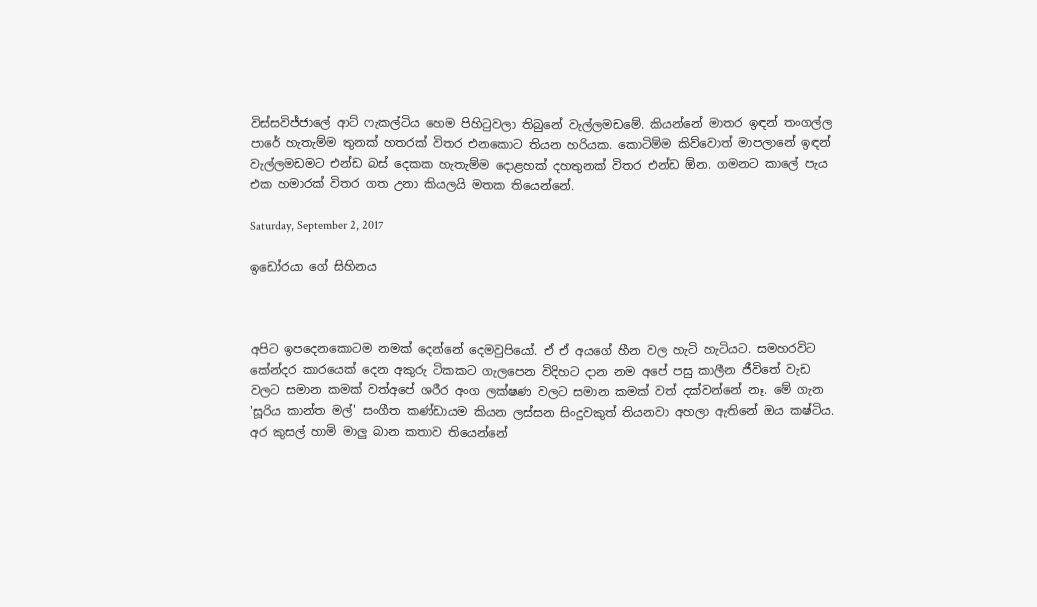විස්සවිජ්ජාලේ ආට් ෆැකල්ටිය හෙම පිහිටුවලා තිබුනේ වැල්ලමඩමේ. කියන්නේ මාතර ඉඳන් තංගල්ල පාරේ හැතැම්ම තුනක් හතරක් විතර එනකොට තියන හරියක. කොටිම්ම කිව්වොත් මාපලානේ ඉඳන් වැල්ලමඩමට එන්ඩ බස් දෙකක හැතැම්ම දොළහක් දහතුනක් විතර එන්ඩ ඕන. ගමනට කාලේ පැය එක හමාරක් විතර ගත උනා කියලයි මතක තියෙන්නේ.

Saturday, September 2, 2017

ඉඩෝරයා ගේ සිහිනය



අපිට ඉපදෙනකොටම නමක් දෙන්නේ දෙමවුපියෝ. ඒ ඒ අයගේ හීන වල හැටි හැටියට. සමහරවිට කේන්දර කාරයෙක් දෙන අකුරු ටිකකට ගැලපෙන විදිහට දාන නම අපේ පසු කාලීන ජීවිතේ වැඩ වලට සමාන කමක් වත්අපේ ශරීර අංග ලක්ෂණ වලට සමාන කමක් වත් දක්වන්නේ නෑ. මේ ගැන 'සූරිය කාන්ත මල්' සංගීත කණ්ඩායම කියන ලස්සන සිංදුවකුත් තියනවා අහලා ඇතිනේ ඔය කෂ්ටිය.  අර කුසල් හාමි මාලු බාන කතාව තියෙන්නේ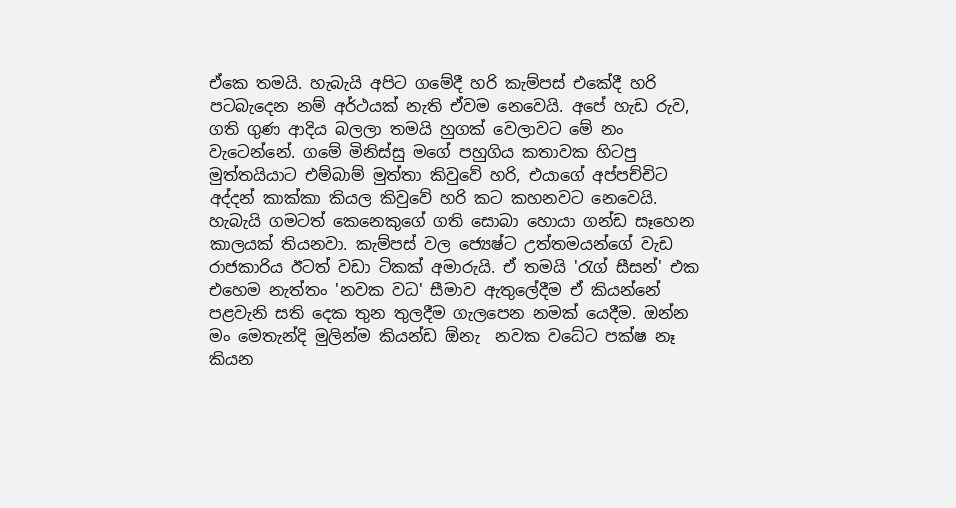ඒකෙ තමයි. හැබැයි අපිට ගමේදී හරි කැම්පස් එකේදී හරි පටබැදෙන නම් අර්ථයක් නැති ඒවම නෙවෙයි. අපේ හැඩ රුව, ගති ගුණ ආදිය බලලා තමයි හුගක් වෙලාවට මේ නං වැටෙන්නේ. ගමේ මිනිස්සු මගේ පහුගිය කතාවක හිටපු මුත්තයියාට එම්බාම් මුත්තා කිවුවේ හරි, එයාගේ අප්පච්චිට අද්දන් කාක්කා කියල කිවුවේ හරි කට කහනවට නෙවෙයි. හැබැයි ගමටත් කෙනෙකුගේ ගති සොබා හොයා ගන්ඩ සෑහෙන කාලයක් තියනවා. කැම්පස් වල ජ්‍යෙෂ්ට උත්තමයන්ගේ වැඩ රාජකාරිය ඊටත් වඩා ටිකක් අමාරුයි. ඒ තමයි 'රැග් සීසන්' එක එහෙම නැත්තං 'නවක වධ' සීමාව ඇතුලේදීම ඒ කියන්නේ පළවැනි සති දෙක තුන තුලදීම ගැලපෙන නමක් යෙදීම. ඔන්න මං මෙතැන්දි මුලින්ම කියන්ඩ ඕනැ  නවක වධේට පක්ෂ නෑ කියන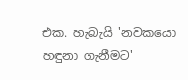එක. හැබැයි 'නවකයො හඳුනා ගැනීමට'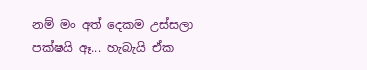නම් මං අත් දෙකම උස්සලා පක්ෂයි ඈ... හැබැයි ඒක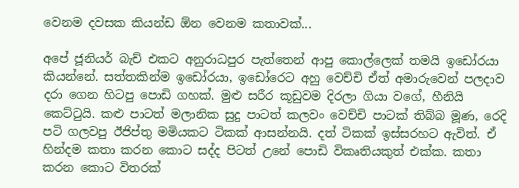වෙනම දවසක කියන්ඩ ඕන වෙනම කතාවක්...

අපේ ජූනියර් බැච් එකට අනුරාධපුර පැත්තෙන් ආපු කොල්ලෙක් තමයි ඉඩෝරයා කියන්නේ. සත්තකින්ම ඉඩෝරයා, ඉඩෝරෙට අහු වෙච්චි ඒත් අමාරුවෙන් පලදාව දරා ගෙන හිටපු පොඩි ගහක්. මුළු සරීර කූඩුවම දිරලා ගියා වගේ, හීනියි කෙට්ටුයි. කළු පාටත් මලානික සුදු පාටත් කලවං වෙච්චි පාටක් තිබ්බ මූණ, රෙදි පටි ගලවපු ඊජිප්තු මමියකට ටිකක් ආසන්නයි. දත් ටිකක් ඉස්සරහට ඇවිත්. ඒ හින්දම කතා කරන කොට සද්ද පිටත් උනේ පොඩි විකෘතියකුත් එක්ක. කතා කරන කොට විතරක්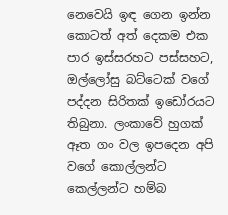නෙවෙයි ඉඳ ගෙන ඉන්න කොටත් අත් දෙකම එක පාර ඉස්සරහට පස්සහට, ඔල්ලෝසු බට්ටෙක් වගේ පද්දන සිරිතක් ඉඩෝරයට තිබුනා. ලංකාවේ හුගක් ඈත ගං වල ඉපදෙන අපි වගේ කොල්ලන්ට කෙල්ලන්ට හම්බ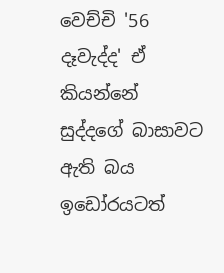වෙච්චි '56 දෑවැද්ද' ඒ කියන්නේ සුද්දගේ බාසාවට ඇති බය ඉඩෝරයටත්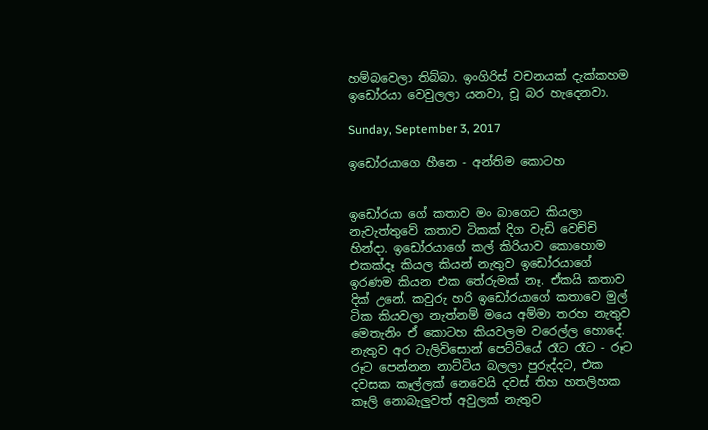හම්බවෙලා තිබ්බා. ඉංගිරිස් වචනයක් දැක්කහම ඉඩෝරයා වෙවුලලා යනවා, චූ බර හැදෙනවා.

Sunday, September 3, 2017

ඉඩෝරයාගෙ හීනෙ - අන්තිම කොටහ


ඉඩෝරයා ගේ කතාව මං බාගෙට කියලා නැවැත්තුවේ කතාව ටිකක් දිග වැඩි වෙච්චි හින්දා. ඉඩෝරයාගේ කල් කිරියාව කොහොම එකක්දෑ කියල කියන් නැතුව ඉඩෝරයාගේ ඉරණම කියන එක තේරුමක් නෑ. ඒකයි කතාව දික් උනේ. කවුරු හරි ඉඩෝරයාගේ කතාවෙ මුල් ටික කියවලා නැත්නම් මයෙ අම්මා තරහ නැතුව මෙතැනිං ඒ කොටහ කියවලම වරෙල්ල හොදේ. නැතුව අර ටැලිවිසොන් පෙට්ටියේ රෑට රෑට - රූට රූට පෙන්නන නාට්ටිය බලලා පුරුද්දට, එක දවසක කෑල්ලක් නෙවෙයි දවස් තිහ හතලිහක කෑලි නොබැලුවත් අවුලක් නැතුව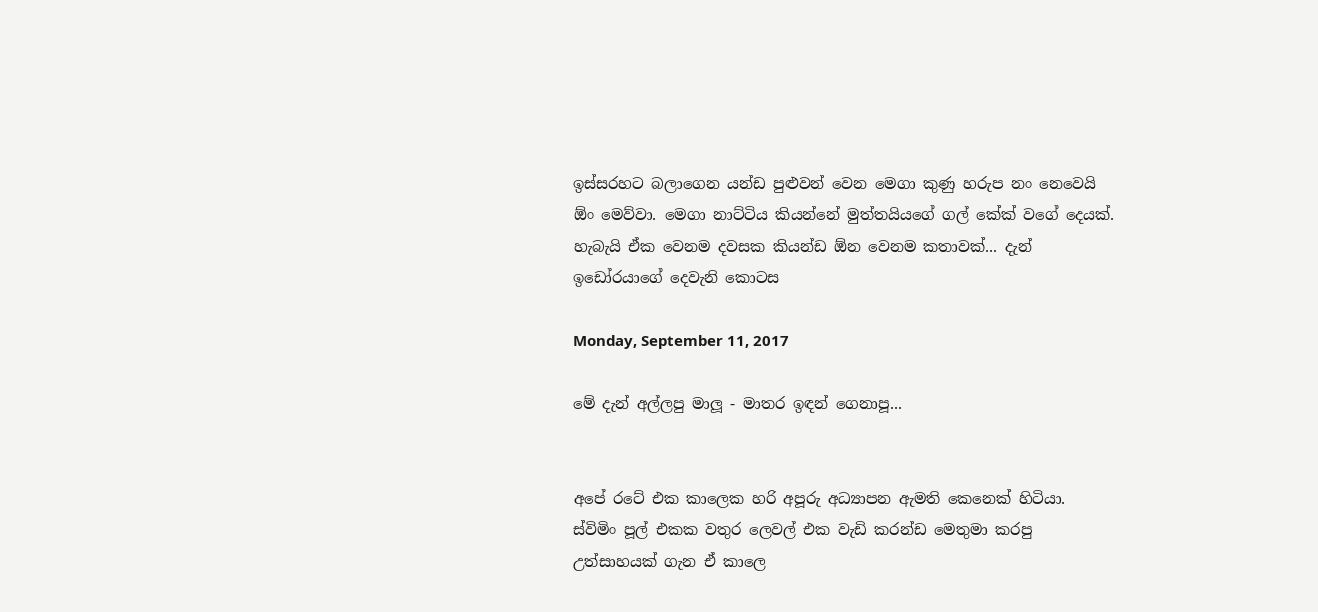ඉස්සරහට බලාගෙන යන්ඩ පුළුවන් වෙන මෙගා කුණු හරුප නං නෙවෙයි ඕං මෙව්වා. මෙගා නාට්ටිය කියන්නේ මුත්තයියගේ ගල් කේක් වගේ දෙයක්. හැබැයි ඒක වෙනම දවසක කියන්ඩ ඕන වෙනම කතාවක්... දැන් ඉඩෝරයාගේ දෙවැනි කොටස

Monday, September 11, 2017

මේ දැන් අල්ලපු මාලූ - මාතර ඉඳන් ගෙනාපූ...


අපේ රටේ එක කාලෙක හරි අපූරු අධ්‍යාපන ඇමති කෙනෙක් හිටියා. ස්විමිං පූල් එකක වතුර ලෙවල් එක වැඩි කරන්ඩ මෙතුමා කරපු උත්සාහයක් ගැන ඒ කාලෙ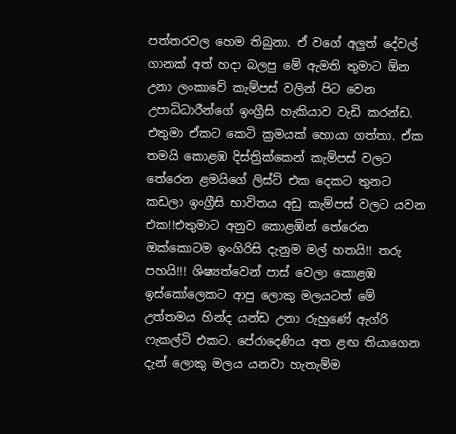පත්තරවල හෙම තිබුනා. ඒ වගේ අලුත් දේවල් ගානක් අත් හදා බලපු මේ ඇමති තුමාට ඕන උනා ලංකාවේ කැම්පස් වලින් පිට වෙන උපාධිධාරීන්ගේ ඉංග්‍රීසි හැකියාව වැඩි කරන්ඩ. එතුමා ඒකට කෙටි ක්‍රමයක් හොයා ගත්තා. ඒක තමයි කොළඹ දිස්ත්‍රික්කෙන් කැම්පස් වලට තේරෙන ළමයිගේ ලිස්ට් එක දෙකට තුනට කඩලා ඉංග්‍රීසි භාවිතය අඩු කැම්පස් වලට යවන එක!!එතුමාට අනුව කොළඹින් තේරෙන ඔක්කොටම ඉංගිරිසි දැනුම මල් හතයි!! තරු පහයි!!! ශිෂ්‍යත්වෙන් පාස් වෙලා කොළඹ ඉස්කෝලෙකට ආපු ලොකු මලයටත් මේ උත්තමය හින්ද යන්ඩ උනා රුහුණේ ඇග්රි ෆැකල්ටි එකට. පේරාදෙණිය අත ළඟ තියාගෙන දැන් ලොකු මලය යනවා හැතැම්ම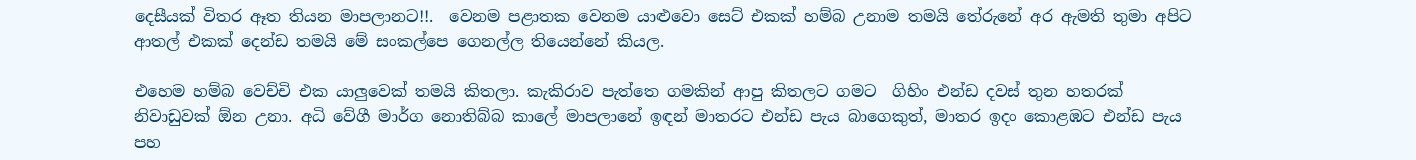දෙසීයක් විතර ඈත තියන මාපලානට!!.  වෙනම පළාතක වෙනම යාළුවො සෙට් එකක් හම්බ උනාම තමයි තේරුනේ අර ඇමති තුමා අපිට ආතල් එකක් දෙන්ඩ තමයි මේ සංකල්පෙ ගෙනල්ල තියෙන්නේ කියල.

එහෙම හම්බ වෙච්චි එක යාලුවෙක් තමයි කිතලා. කැකිරාව පැත්තෙ ගමකින් ආපු කිතලට ගමට  ගිහිං එන්ඩ දවස් තුන හතරක් නිවාඩුවක් ඕන උනා. අධි වේගී මාර්ග නොතිබ්බ කාලේ මාපලානේ ඉඳන් මාතරට එන්ඩ පැය බාගෙකුත්, මාතර ඉදං කොළඹට එන්ඩ පැය පහ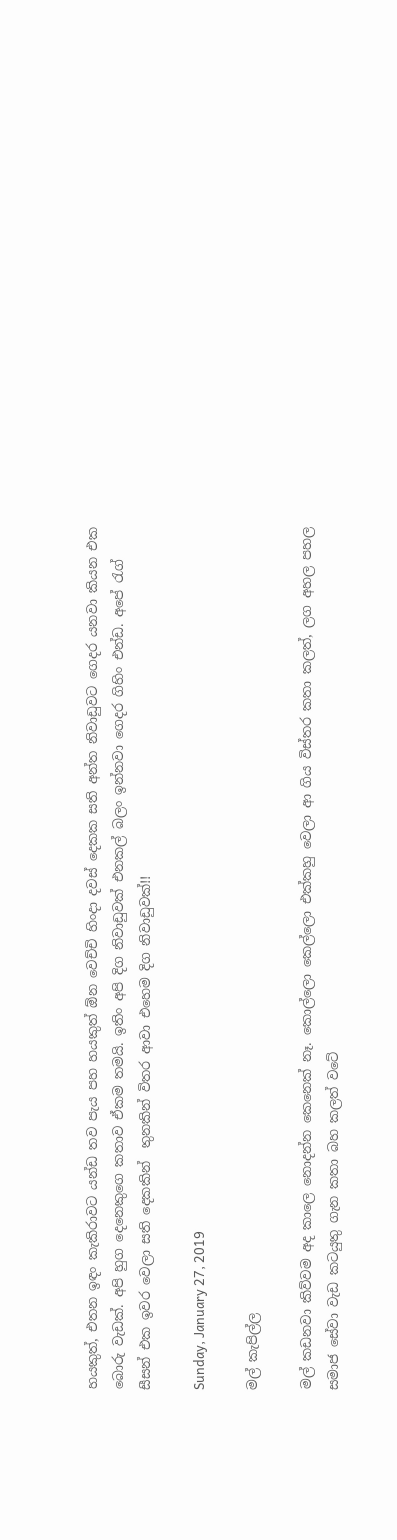හයකුත්, එතන ඉඳං කැකිරාවට යන්ඩ තව පැය පහ හයකුත් ඕන වෙච්චි හිංදා දවස් දෙකක සති අන්ත නිවාඩුවට ගෙදර යනවා කියන එක බොරු වැඩක්. අපි හුග දෙනෙකුගෙ කතාව ඒකම තමයි. ඉතිං අපි දිග නිවාඩුවක් එනකල් බලං ඉන්නවා ගෙදර ගිහිං එන්ඩ. අපේ රැග් සීසන් එක ඉවර වෙලා සති දෙකකින්  තුනකින් විතර ආවා එහෙම දිග නිවාඩුවක්!!

Sunday, January 27, 2019

මල් කැපිල්ල

මල් කඩනවා කිව්වම අද කාලෙ නොදන්න කෙනෙක් නෑ. කොල්ලො කෙල්ලො එක්කහු වෙලා ආ ගිය විස්තර කතා කලත්, ලග අහල පහල සමාජ සේවා වැඩ කටයුතු ගැන කතා බහ කලත් වටේ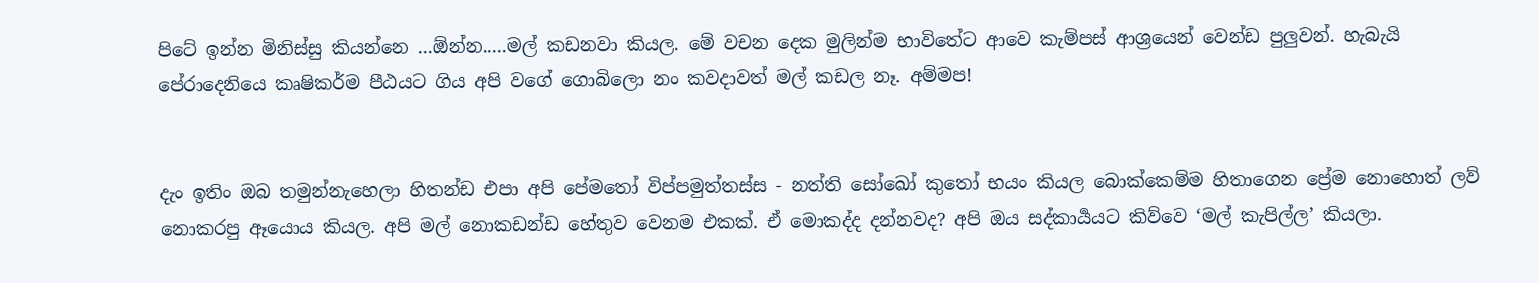පිටේ ඉන්න මිනිස්සු කියන්නෙ ...ඕන්න.....මල් කඩනවා කියල. මේ වචන දෙක මුලින්ම භාවිතේට ආවෙ කැම්පස් ආශ්‍රයෙන් වෙන්ඩ පුලුවන්. හැබැයි පේරාදෙනියෙ කෘෂිකර්ම පීඨයට ගිය අපි වගේ ගොබිලො නං කවදාවත් මල් කඩල නෑ. අම්මප!


දැං ඉතිං ඔබ තමුන්නැහෙලා හිතන්ඩ එපා අපි පේමතෝ විප්පමුත්තස්ස - නත්ති සෝඛෝ කුතෝ භයං කියල බොක්කෙම්ම හිතාගෙන ප්‍රේම නොහොත් ලව් නොකරපු ඈයොය කියල. අපි මල් නොකඩන්ඩ හේතුව වෙනම එකක්. ඒ මොකද්ද දන්නවද? අපි ඔය සද්කාර්‍යයට කිව්වෙ ‘මල් කැපිල්ල’ කියලා.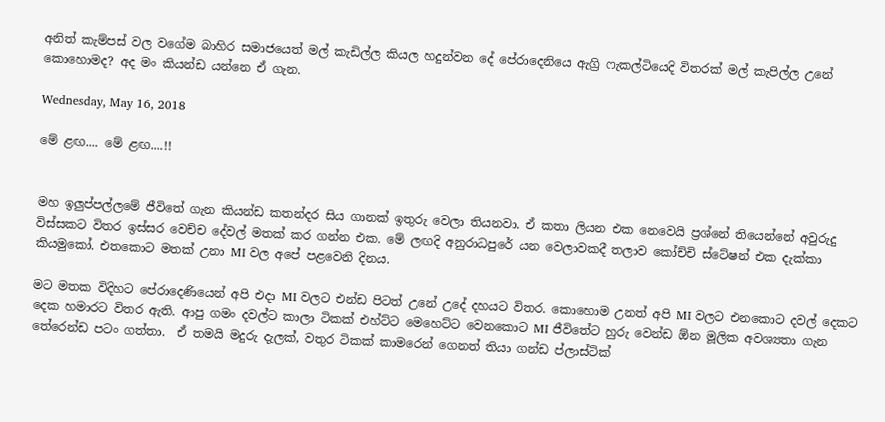අනිත් කැම්පස් වල වගේම බාහිර සමාජයෙත් මල් කැඩිල්ල කියල හදුන්වන දේ පේරාදෙනියෙ ඇග්‍රි ෆැකල්ටියෙදි විතරක් මල් කැපිල්ල උනේ කොහොමද? අද මං කියන්ඩ යන්නෙ ඒ ගැන.

Wednesday, May 16, 2018

මේ ළඟ.... මේ ළඟ....!!


මහ ඉලුප්පල්ලමේ ජීවිතේ ගැන කියන්ඩ කතන්දර සිය ගානක් ඉතුරු වෙලා තියනවා. ඒ කතා ලියන එක නෙවෙයි ප්‍රශ්නේ තියෙන්නේ අවුරුදු විස්සකට විතර ඉස්සර වෙච්ච දේවල් මතක් කර ගන්න එක. මේ ලඟදි අනුරාධපුරේ යන වෙලාවකදී තලාව කෝච්චි ස්ටේෂන් එක දැක්කා කියමුකෝ. එතකොට මතක් උනා MI වල අපේ පළවෙනි දිනය.

මට මතක විදිහට පේරාදෙණියෙන් අපි එදා MI වලට එන්ඩ පිටත් උනේ උදේ දහයට විතර. කොහොම උනත් අපි MI වලට එනකොට දවල් දෙකට දෙක හමාරට විතර ඇති. ආපු ගමං දවල්ට කාලා ටිකක් එහ්ට්ට මෙහෙට්ට වෙනකොට MI ජීවිතේට හුරු වෙන්ඩ ඕන මූලික අවශ්‍යතා ගැන තේරෙන්ඩ පටං ගත්තා.  ඒ තමයි මදුරු දැලක්, වතුර ටිකක් කාමරෙන් ගෙනත් තියා ගන්ඩ ප්ලාස්ටික්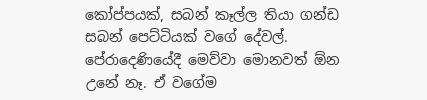කෝප්පයක්, සබන් කෑල්ල තියා ගන්ඩ සබන් පෙට්ටියක් වගේ දේවල්. පේරාදෙණියේදී මෙව්වා මොනවත් ඕන උනේ නෑ. ඒ වගේම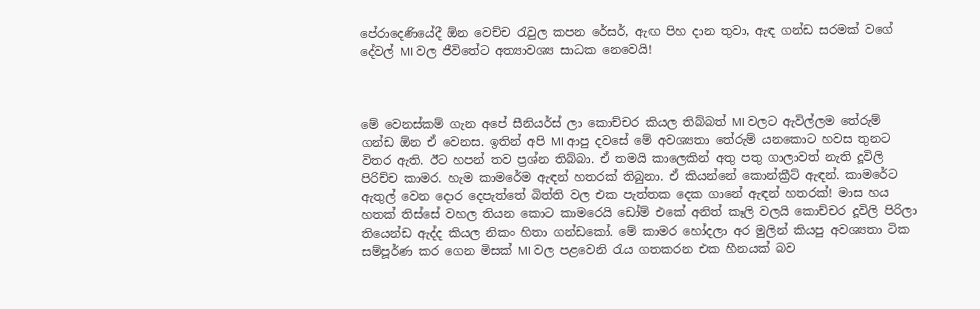පේරාදෙණියේදී ඕන වෙච්ච රැවුල කපන රේසර්, ඇඟ පිහ දාන තුවා, ඇඳ ගන්ඩ සරමක් වගේ දේවල් MI වල ජීවිතේට අත්‍යාවශ්‍ය සාධක නෙවෙයි!



මේ වෙනස්කම් ගැන අපේ සීනියර්ස් ලා කොච්චර කියල තිබ්බත් MI වලට ඇවිල්ලම තේරුම් ගන්ඩ ඕන ඒ වෙනස. ඉතින් අපි MI ආපු දවසේ මේ අවශ්‍යතා තේරුම් යනකොට හවස තුනට විතර ඇති. ඊට හපන් තව ප්‍රශ්න තිබ්බා. ඒ තමයි කාලෙකින් අතු පතු ගාලාවත් නැති දූවිලි පිරිච්ච කාමර. හැම කාමරේම ඇඳන් හතරක් තිබුනා. ඒ කියන්නේ කොන්ක්‍රීට් ඇඳන්. කාමරේට ඇතුල් වෙන දොර දෙපැත්තේ බිත්ති වල එක පැත්තක දෙක ගානේ ඇඳන් හතරක්! මාස හය හතක් තිස්සේ වහල තියන කොට කාමරෙයි ඩෝම් එකේ අනිත් කෑලි වලයි කොච්චර දූවිලි පිරිලා තියෙන්ඩ ඇද්ද කියල නිකං හිතා ගන්ඩකෝ. මේ කාමර හෝදලා අර මුලින් කියපු අවශ්‍යතා ටික සම්පූර්ණ කර ගෙන මිසක් MI වල පළවෙනි රැය ගතකරන එක හීනයක් බව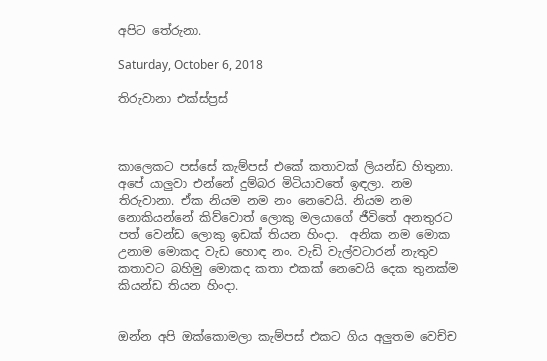අපිට තේරුනා.

Saturday, October 6, 2018

තිරුවානා එක්ස්ප්‍රස්



කාලෙකට පස්සේ කැම්පස් එකේ කතාවක් ලියන්ඩ හිතුනා. අපේ යාලුවා එන්නේ දුම්බර මිටියාවතේ ඉඳලා. නම තිරුවානා. ඒක නියම නම නං නෙවෙයි. නියම නම නොකියන්නේ කිව්වොත් ලොකු මලයාගේ ජීවිතේ අනතුරට පත් වෙන්ඩ ලොකු ඉඩක් තියන හිංදා.  අනික නම මොක උනාම මොකද වැඩ හොඳ නං. වැඩි වැල්වටාරන් නැතුව කතාවට බහිමු මොකද කතා එකක් නෙවෙයි දෙක තුනක්ම කියන්ඩ තියන හිංදා.


ඔන්න අපි ඔක්කොමලා කැම්පස් එකට ගිය අලුතම වෙච්ච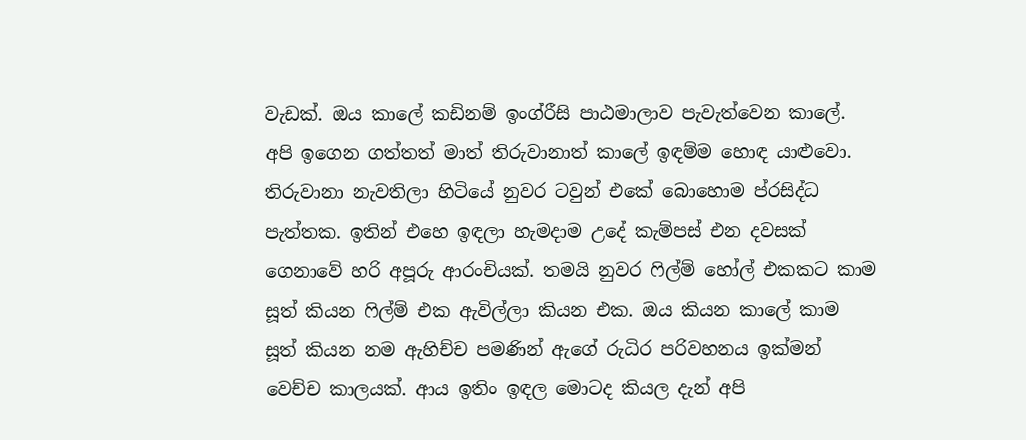වැඩක්. ඔය කාලේ කඩිනම් ඉංග්රීසි පාඨමාලාව පැවැත්වෙන කාලේ. අපි ඉගෙන ගත්තත් මාත් තිරුවානාත් කාලේ ඉඳම්ම හොඳ යාළුවො. තිරුවානා නැවතිලා හිටියේ නුවර ටවුන් එකේ බොහොම ප්රසිද්ධ පැත්තක. ඉතින් එහෙ ඉඳලා හැමදාම උදේ කැම්පස් එන දවසක් ගෙනාවේ හරි අපූරු ආරංචියක්. තමයි නුවර ෆිල්ම් හෝල් එකකට කාම සූත් කියන ෆිල්ම් එක ඇවිල්ලා කියන එක. ඔය කියන කාලේ කාම සූත් කියන නම ඇහිච්ච පමණින් ඇගේ රුධිර පරිවහනය ඉක්මන් වෙච්ච කාලයක්. ආය ඉතිං ඉඳල මොටද කියල දැන් අපි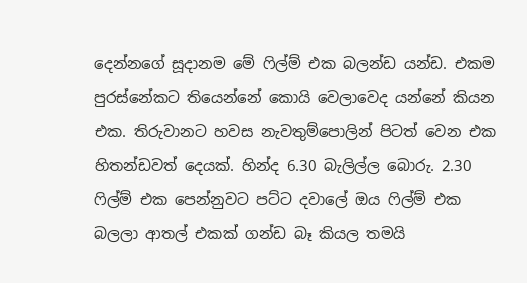දෙන්නගේ සූදානම මේ ෆිල්ම් එක බලන්ඩ යන්ඩ. එකම පුරස්නේකට තියෙන්නේ කොයි වෙලාවෙද යන්නේ කියන එක. තිරුවානට හවස නැවතුම්පොලින් පිටත් වෙන එක හිතන්ඩවත් දෙයක්. හින්ද 6.30 බැලිල්ල බොරු. 2.30 ෆිල්ම් එක පෙන්නුවට පට්ට දවාලේ ඔය ෆිල්ම් එක බලලා ආතල් එකක් ගන්ඩ බෑ කියල තමයි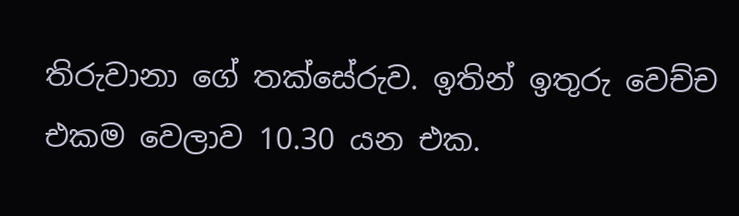තිරුවානා ගේ තක්සේරුව. ඉතින් ඉතුරු වෙච්ච එකම වෙලාව 10.30 යන එක.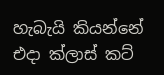හැබැයි කියන්නේ එදා ක්ලාස් කට්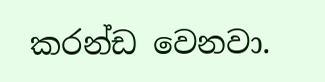කරන්ඩ වෙනවා.